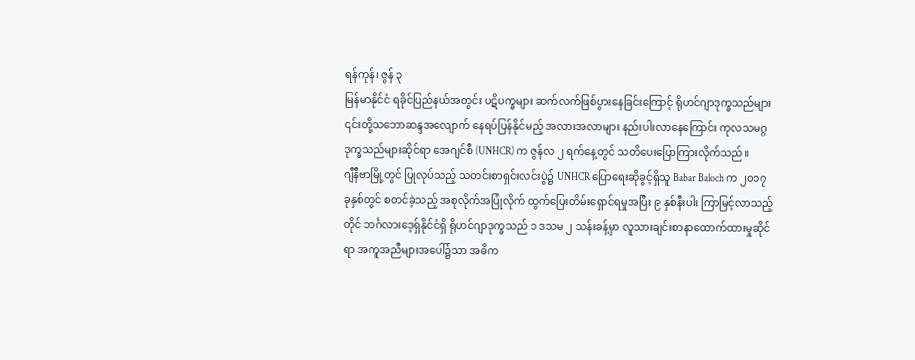ရန်ကုန်၊ ဇွန် ၃
မြန်မာနိုင်ငံ ရခိုင်ပြည်နယ်အတွင်း ပဋိပက္ခများ ဆက်လက်ဖြစ်ပွားနေခြင်းကြောင့် ရိုဟင်ဂျာဒုက္ခသည်များ ၎င်းတို့သဘောဆန္ဒအလျောက် နေရပ်ပြန်နိုင်မည့် အလားအလာများ နည်းပါးလာနေကြောင်း ကုလသမဂ္ဂ ဒုက္ခသည်များဆိုင်ရာ အေဂျင်စီ (UNHCR) က ဇွန်လ ၂ ရက်နေ့တွင် သတိပေးပြောကြားလိုက်သည်။
ဂျီနီဗာမြို့တွင် ပြုလုပ်သည့် သတင်းစာရှင်းလင်းပွဲ၌ UNHCR ပြောရေးဆိုခွင့်ရှိသူ Babar Baloch က ၂၀၁၇ ခုနှစ်တွင် စတင်ခဲ့သည့် အစုလိုက်အပြုံလိုက် ထွက်ပြေးတိမ်းရှောင်ရမှုအပြီး ၉ နှစ်နီးပါး ကြာမြင့်လာသည့်တိုင် ဘင်္ဂလားဒေ့ရှ်နိုင်ငံရှိ ရိုဟင်ဂျာဒုက္ခသည် ၁ ဒသမ ၂ သန်းခန့်မှာ လူသားချင်းစာနာထောက်ထားမှုဆိုင်ရာ အကူအညီများအပေါ်၌သာ အဓိက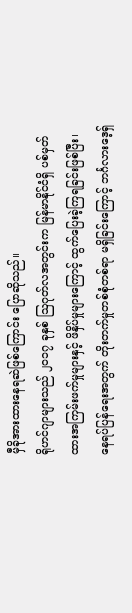မှီခိုအားထားနေရဆဲဖြစ်ကြောင်း ပြောဆိုသည်။
ရိုဟင်ဂျာများသည် ၂၀၁၇ ခုနှစ် ဩဂုတ်လအတွင်းက မြန်မာနိုင်ငံရှိ ပစ်မှတ်ထားအကြမ်းဖက်မှုများနှင့် ဖိနှိပ်မှုများကြောင့် ထွက်ပြေးခဲ့ကြရခြင်းဖြစ်ပြီး၊ နေရပ်ပြန်ရေးအတွက် တိုးတက်မှုတစ်စုံတစ်ရာ မရှိခြင်းကြောင့် ဘင်္ဂလားဒေ့ရှ်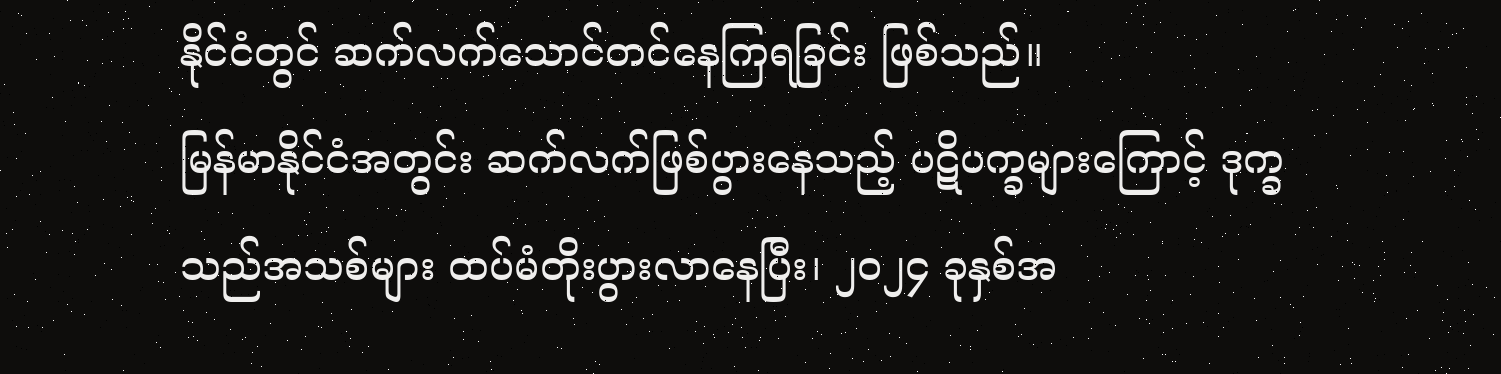နိုင်ငံတွင် ဆက်လက်သောင်တင်နေကြရခြင်း ဖြစ်သည်။
မြန်မာနိုင်ငံအတွင်း ဆက်လက်ဖြစ်ပွားနေသည့် ပဋိပက္ခများကြောင့် ဒုက္ခသည်အသစ်များ ထပ်မံတိုးပွားလာနေပြီး၊ ၂၀၂၄ ခုနှစ်အ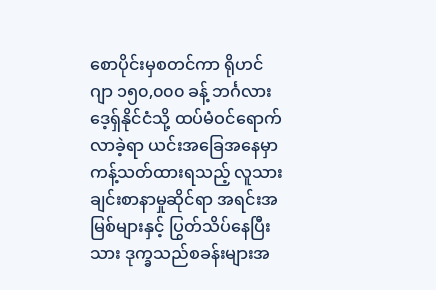စောပိုင်းမှစတင်ကာ ရိုဟင်ဂျာ ၁၅၀,၀၀၀ ခန့် ဘင်္ဂလားဒေ့ရှ်နိုင်ငံသို့ ထပ်မံဝင်ရောက်လာခဲ့ရာ ယင်းအခြေအနေမှာ ကန့်သတ်ထားရသည့် လူသားချင်းစာနာမှုဆိုင်ရာ အရင်းအမြစ်များနှင့် ပြွတ်သိပ်နေပြီးသား ဒုက္ခသည်စခန်းများအ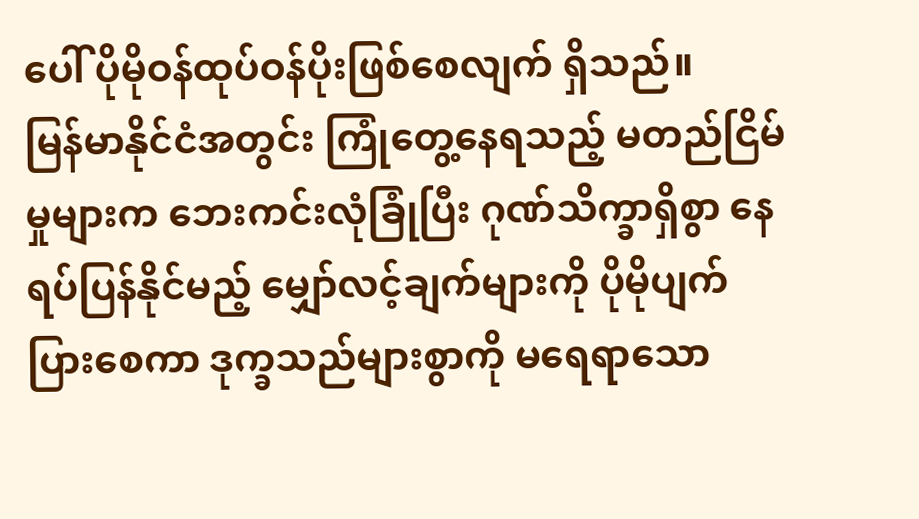ပေါ် ပိုမိုဝန်ထုပ်ဝန်ပိုးဖြစ်စေလျက် ရှိသည်။
မြန်မာနိုင်ငံအတွင်း ကြုံတွေ့နေရသည့် မတည်ငြိမ်မှုများက ဘေးကင်းလုံခြုံပြီး ဂုဏ်သိက္ခာရှိစွာ နေရပ်ပြန်နိုင်မည့် မျှော်လင့်ချက်များကို ပိုမိုပျက်ပြားစေကာ ဒုက္ခသည်များစွာကို မရေရာသော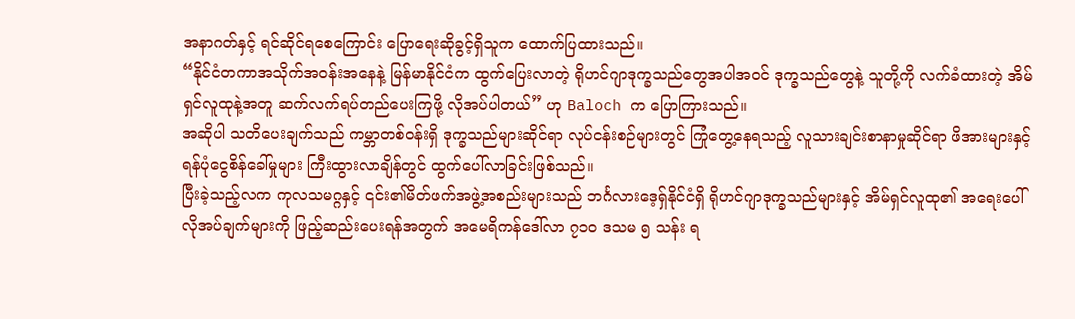အနာဂတ်နှင့် ရင်ဆိုင်ရစေကြောင်း ပြောရေးဆိုခွင့်ရှိသူက ထောက်ပြထားသည်။
“နိုင်ငံတကာအသိုက်အဝန်းအနေနဲ့ မြန်မာနိုင်ငံက ထွက်ပြေးလာတဲ့ ရိုဟင်ဂျာဒုက္ခသည်တွေအပါအဝင် ဒုက္ခသည်တွေနဲ့ သူတို့ကို လက်ခံထားတဲ့ အိမ်ရှင်လူထုနဲ့အတူ ဆက်လက်ရပ်တည်ပေးကြဖို့ လိုအပ်ပါတယ်” ဟု Baloch က ပြောကြားသည်။
အဆိုပါ သတိပေးချက်သည် ကမ္ဘာတစ်ဝန်းရှိ ဒုက္ခသည်များဆိုင်ရာ လုပ်ငန်းစဉ်များတွင် ကြုံတွေ့နေရသည့် လူသားချင်းစာနာမှုဆိုင်ရာ ဖိအားများနှင့် ရန်ပုံငွေစိန်ခေါ်မှုများ ကြီးထွားလာချိန်တွင် ထွက်ပေါ်လာခြင်းဖြစ်သည်။
ပြီးခဲ့သည့်လက ကုလသမဂ္ဂနှင့် ၎င်း၏မိတ်ဖက်အဖွဲ့အစည်းများသည် ဘင်္ဂလားဒေ့ရှ်နိုင်ငံရှိ ရိုဟင်ဂျာဒုက္ခသည်များနှင့် အိမ်ရှင်လူထု၏ အရေးပေါ်လိုအပ်ချက်များကို ဖြည့်ဆည်းပေးရန်အတွက် အမေရိကန်ဒေါ်လာ ၇၁၀ ဒသမ ၅ သန်း ရ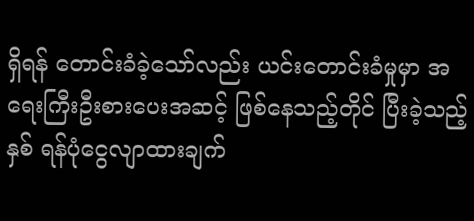ရှိရန် တောင်းခံခဲ့သော်လည်း ယင်းတောင်းခံမှုမှာ အရေးကြီးဦးစားပေးအဆင့် ဖြစ်နေသည့်တိုင် ပြီးခဲ့သည့်နှစ် ရန်ပုံငွေလျာထားချက်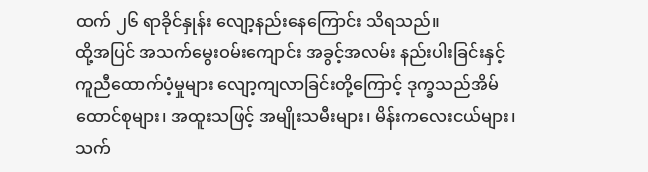ထက် ၂၆ ရာခိုင်နှုန်း လျော့နည်းနေကြောင်း သိရသည်။
ထို့အပြင် အသက်မွေးဝမ်းကျောင်း အခွင့်အလမ်း နည်းပါးခြင်းနှင့် ကူညီထောက်ပံ့မှုများ လျော့ကျလာခြင်းတို့ကြောင့် ဒုက္ခသည်အိမ်ထောင်စုများ၊ အထူးသဖြင့် အမျိုးသမီးများ၊ မိန်းကလေးငယ်များ၊ သက်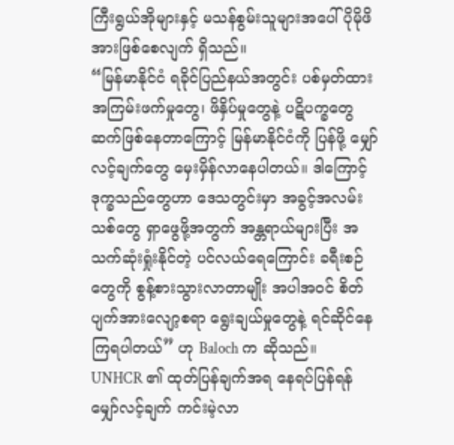ကြီးရွယ်အိုများနှင့် မသန်စွမ်းသူများအပေါ် ပိုမိုဖိအားဖြစ်စေလျက် ရှိသည်။
“မြန်မာနိုင်ငံ ရခိုင်ပြည်နယ်အတွင်း ပစ်မှတ်ထား အကြမ်းဖက်မှုတွေ၊ ဖိနှိပ်မှုတွေနဲ့ ပဋိပက္ခတွေ ဆက်ဖြစ်နေတာကြောင့် မြန်မာနိုင်ငံကို ပြန်ဖို့ မျှော်လင့်ချက်တွေ မှေးမှိန်လာနေပါတယ်။ ဒါကြောင့် ဒုက္ခသည်တွေဟာ ဒေသတွင်းမှာ အခွင့်အလမ်းသစ်တွေ ရှာဖွေဖို့အတွက် အန္တရာယ်များပြီး အသက်ဆုံးရှုံးနိုင်တဲ့ ပင်လယ်ရေကြောင်း ခရီးစဉ်တွေကို စွန့်စားသွားလာတာမျိုး အပါအဝင် စိတ်ပျက်အားလျော့စရာ ရွေးချယ်မှုတွေနဲ့ ရင်ဆိုင်နေကြရပါတယ်” ဟု Baloch က ဆိုသည်။
UNHCR ၏ ထုတ်ပြန်ချက်အရ နေရပ်ပြန်ရန် မျှော်လင့်ချက် ကင်းမဲ့လာ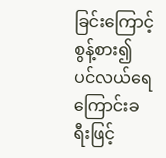ခြင်းကြောင့် စွန့်စား၍ ပင်လယ်ရေကြောင်းခရီးဖြင့်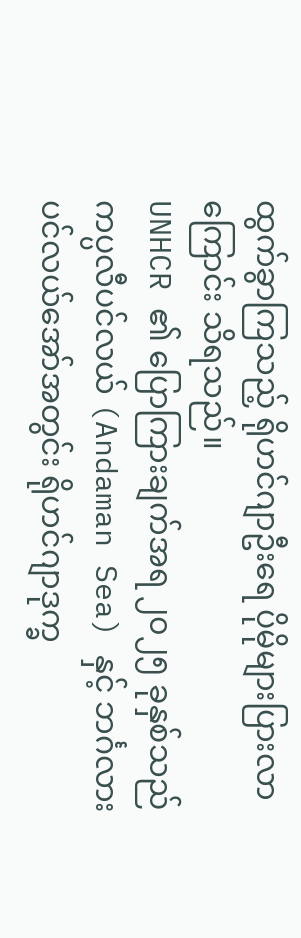ထွက်ခွာကြသည့် ရိုဟင်ဂျာဦးရေ ပိုမိုများပြားလာကြောင်း သိရသည်။
UNHCR ၏ ပြောကြားချက်အရ ၂၀၂၅ ခုနှစ်သည် ကပ္ပလီပင်လယ် (Andaman Sea) နှင့် ဘင်္ဂလားပင်လယ်အော်အတွင်း ရိုဟင်ဂျာဒုက္ခ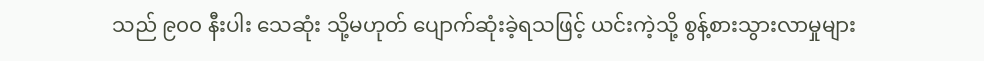သည် ၉၀၀ နီးပါး သေဆုံး သို့မဟုတ် ပျောက်ဆုံးခဲ့ရသဖြင့် ယင်းကဲ့သို့ စွန့်စားသွားလာမှုများ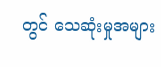တွင် သေဆုံးမှုအများ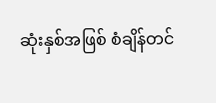ဆုံးနှစ်အဖြစ် စံချိန်တင်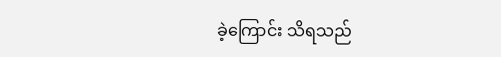ခဲ့ကြောင်း သိရသည်